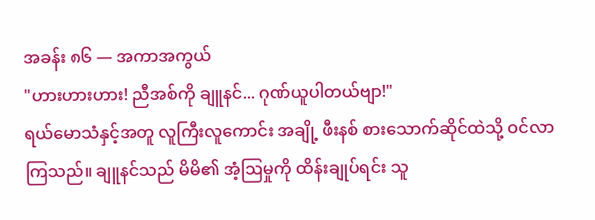အခန်း ၈၆ — အကာအကွယ်
"ဟားဟားဟား! ညီအစ်ကို ချူနင်... ဂုဏ်ယူပါတယ်ဗျာ!"
ရယ်မောသံနှင့်အတူ လူကြီးလူကောင်း အချို့ ဖီးနစ် စားသောက်ဆိုင်ထဲသို့ ဝင်လာကြသည်။ ချူနင်သည် မိမိ၏ အံ့ဩမှုကို ထိန်းချုပ်ရင်း သူ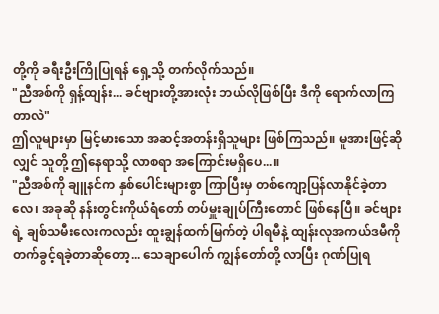တို့ကို ခရီးဦးကြိုပြုရန် ရှေ့သို့ တက်လိုက်သည်။
"ညီအစ်ကို ရှန့်ထျန်း... ခင်ဗျားတို့အားလုံး ဘယ်လိုဖြစ်ပြီး ဒီကို ရောက်လာကြတာလဲ"
ဤလူများမှာ မြင့်မားသော အဆင့်အတန်းရှိသူများ ဖြစ်ကြသည်။ မူအားဖြင့်ဆိုလျှင် သူတို့ ဤနေရာသို့ လာစရာ အကြောင်းမရှိပေ...။
"ညီအစ်ကို ချူနင်က နှစ်ပေါင်းများစွာ ကြာပြီးမှ တစ်ကျော့ပြန်လာနိုင်ခဲ့တာလေ၊ အခုဆို နန်းတွင်းကိုယ်ရံတော် တပ်မှူးချုပ်ကြီးတောင် ဖြစ်နေပြီ။ ခင်ဗျားရဲ့ ချစ်သမီးလေးကလည်း ထူးချွန်ထက်မြက်တဲ့ ပါရမီနဲ့ ထျန်းလုအကယ်ဒမီကို တက်ခွင့်ရခဲ့တာဆိုတော့... သေချာပေါက် ကျွန်တော်တို့ လာပြီး ဂုဏ်ပြုရ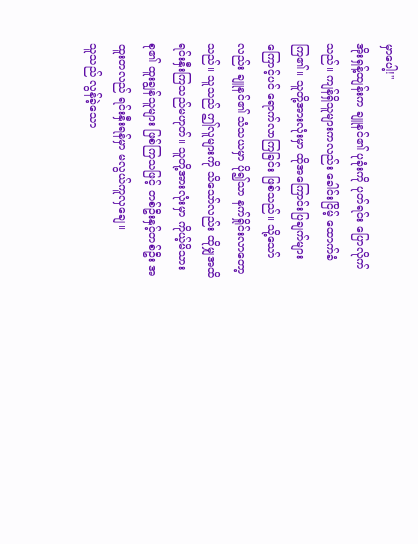မှာပေါ့!"
အိုးရှန့်ထျန်းက ချူနင်၏ ပုခုံးကို ပုတ်ရင်း ပြောလိုက်သည်။ ကျန်ရှိသူများကလည်း ခေါင်းငြိမ့် ထောက်ခံကြ၏။ သူတို့အားလုံးမှာ ထိုအကြောင်းပြချက်များကြောင့်ပင် ရောက်လာကြခြင်း ဖြစ်သည်။ သို့သော်လည်း ချူနင်၏ သံသယမှာ ပို၍သာ နက်ရှိုင်းလာတော့သည်။ သူသည် ဤလူများကို သိသော်လည်း ထိုမျှအထိ ရင်းနှီးကြသည်မဟုတ်။ သူတို့အားလုံးမှာ ကိုယ့်မိသားစု၏ ထူးချွန်သူများ ဖြစ်ကြသဖြင့် တစ်ဦးနှင့်တစ်ဦး အထူးတလည် ရင်းနှီးရန်မှာ မလွယ်ကူလှချေ။
သူသည် လွန်ခဲ့သော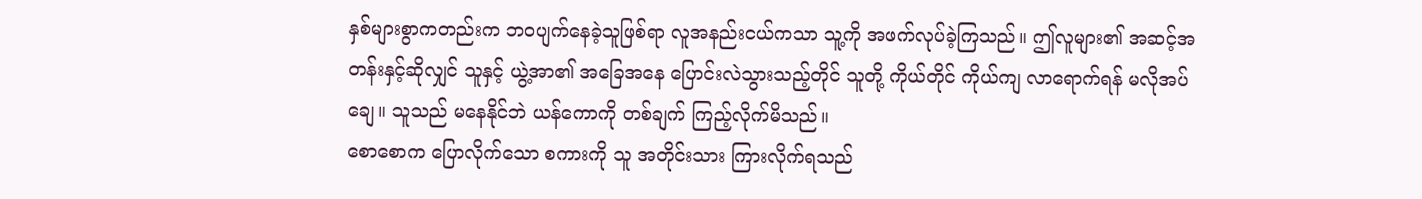နှစ်များစွာကတည်းက ဘဝပျက်နေခဲ့သူဖြစ်ရာ လူအနည်းငယ်ကသာ သူ့ကို အဖက်လုပ်ခဲ့ကြသည်။ ဤလူများ၏ အဆင့်အတန်းနှင့်ဆိုလျှင် သူနှင့် ယွဲ့အာ၏ အခြေအနေ ပြောင်းလဲသွားသည့်တိုင် သူတို့ ကိုယ်တိုင် ကိုယ်ကျ လာရောက်ရန် မလိုအပ်ချေ။ သူသည် မနေနိုင်ဘဲ ယန်ကောကို တစ်ချက် ကြည့်လိုက်မိသည်။
စောစောက ပြောလိုက်သော စကားကို သူ အတိုင်းသား ကြားလိုက်ရသည်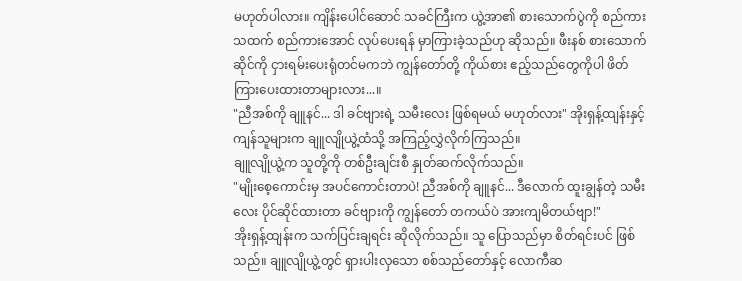မဟုတ်ပါလား။ ကျိန်းပေါင်ဆောင် သခင်ကြီးက ယွဲ့အာ၏ စားသောက်ပွဲကို စည်ကားသထက် စည်ကားအောင် လုပ်ပေးရန် မှာကြားခဲ့သည်ဟု ဆိုသည်။ ဖီးနစ် စားသောက်ဆိုင်ကို ငှားရမ်းပေးရုံတင်မကဘဲ ကျွန်တော်တို့ ကိုယ်စား ဧည့်သည်တွေကိုပါ ဖိတ်ကြားပေးထားတာများလား...။
"ညီအစ်ကို ချူနင်... ဒါ ခင်ဗျားရဲ့ သမီးလေး ဖြစ်ရမယ် မဟုတ်လား" အိုးရှန့်ထျန်းနှင့် ကျန်သူများက ချူလျိုယွဲ့ထံသို့ အကြည့်လွှဲလိုက်ကြသည်။
ချူလျိုယွဲ့က သူတို့ကို တစ်ဦးချင်းစီ နှုတ်ဆက်လိုက်သည်။
"မျိုးစေ့ကောင်းမှ အပင်ကောင်းတာပဲ! ညီအစ်ကို ချူနင်... ဒီလောက် ထူးချွန်တဲ့ သမီးလေး ပိုင်ဆိုင်ထားတာ ခင်ဗျားကို ကျွန်တော် တကယ်ပဲ အားကျမိတယ်ဗျာ!"
အိုးရှန့်ထျန်းက သက်ပြင်းချရင်း ဆိုလိုက်သည်။ သူ ပြောသည်မှာ စိတ်ရင်းပင် ဖြစ်သည်။ ချူလျိုယွဲ့တွင် ရှားပါးလှသော စစ်သည်တော်နှင့် လောကီဆ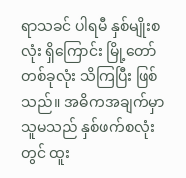ရာသခင် ပါရမီ နှစ်မျိုးစလုံး ရှိကြောင်း မြို့တော်တစ်ခုလုံး သိကြပြီး ဖြစ်သည်။ အဓိကအချက်မှာ သူမသည် နှစ်ဖက်စလုံးတွင် ထူး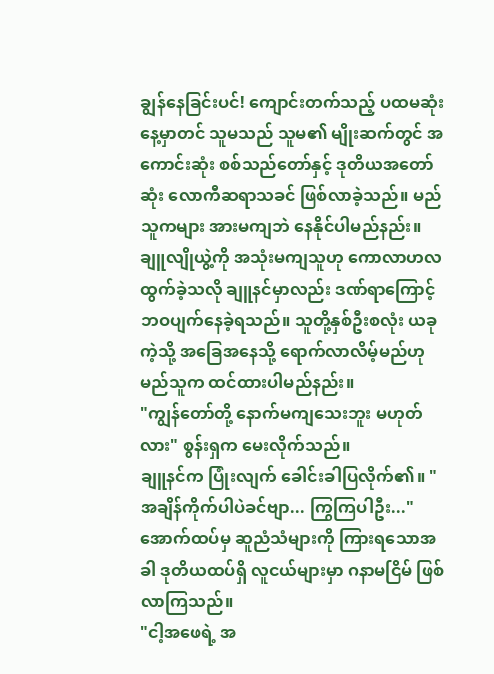ချွန်နေခြင်းပင်! ကျောင်းတက်သည့် ပထမဆုံးနေ့မှာတင် သူမသည် သူမ၏ မျိုးဆက်တွင် အကောင်းဆုံး စစ်သည်တော်နှင့် ဒုတိယအတော်ဆုံး လောကီဆရာသခင် ဖြစ်လာခဲ့သည်။ မည်သူကများ အားမကျဘဲ နေနိုင်ပါမည်နည်း။
ချူလျိုယွဲ့ကို အသုံးမကျသူဟု ကောလာဟလ ထွက်ခဲ့သလို ချူနင်မှာလည်း ဒဏ်ရာကြောင့် ဘဝပျက်နေခဲ့ရသည်။ သူတို့နှစ်ဦးစလုံး ယခုကဲ့သို့ အခြေအနေသို့ ရောက်လာလိမ့်မည်ဟု မည်သူက ထင်ထားပါမည်နည်း။
"ကျွန်တော်တို့ နောက်မကျသေးဘူး မဟုတ်လား" စွန်းရှက မေးလိုက်သည်။
ချူနင်က ပြုံးလျက် ခေါင်းခါပြလိုက်၏။ "အချိန်ကိုက်ပါပဲခင်ဗျာ... ကြွကြပါဦး..."
အောက်ထပ်မှ ဆူညံသံများကို ကြားရသောအခါ ဒုတိယထပ်ရှိ လူငယ်များမှာ ဂနာမငြိမ် ဖြစ်လာကြသည်။
"ငါ့အဖေရဲ့ အ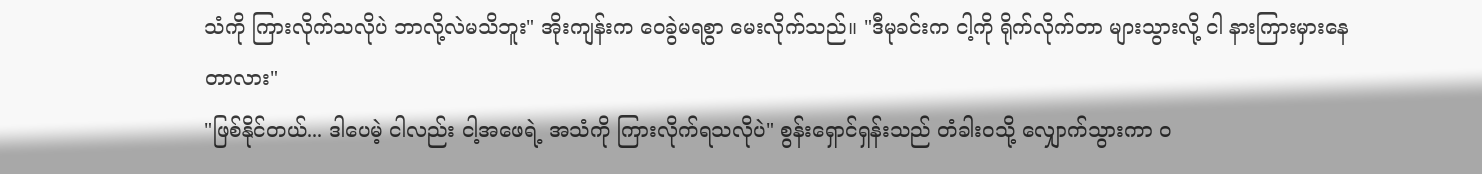သံကို ကြားလိုက်သလိုပဲ ဘာလို့လဲမသိဘူး" အိုးကျန်းက ဝေခွဲမရစွာ မေးလိုက်သည်။ "ဒီမုခင်းက ငါ့ကို ရိုက်လိုက်တာ များသွားလို့ ငါ နားကြားမှားနေတာလား"
"ဖြစ်နိုင်တယ်... ဒါပေမဲ့ ငါလည်း ငါ့အဖေရဲ့ အသံကို ကြားလိုက်ရသလိုပဲ" စွန်းရှောင်ရှန်းသည် တံခါးဝသို့ လျှောက်သွားကာ ဝ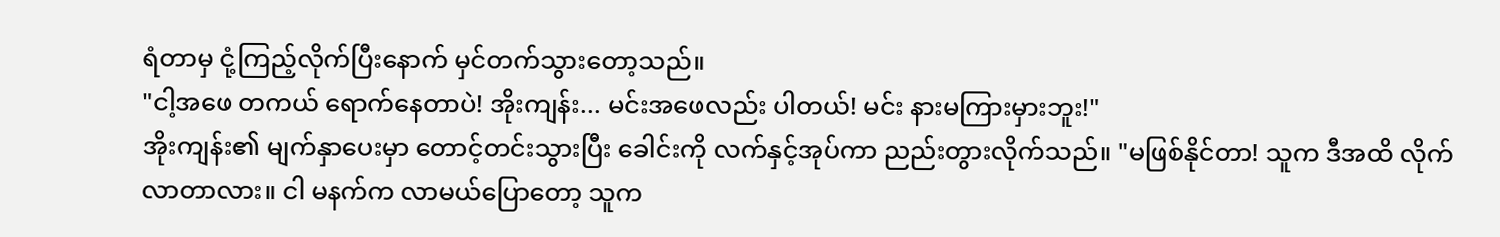ရံတာမှ ငုံ့ကြည့်လိုက်ပြီးနောက် မှင်တက်သွားတော့သည်။
"ငါ့အဖေ တကယ် ရောက်နေတာပဲ! အိုးကျန်း... မင်းအဖေလည်း ပါတယ်! မင်း နားမကြားမှားဘူး!"
အိုးကျန်း၏ မျက်နှာပေးမှာ တောင့်တင်းသွားပြီး ခေါင်းကို လက်နှင့်အုပ်ကာ ညည်းတွားလိုက်သည်။ "မဖြစ်နိုင်တာ! သူက ဒီအထိ လိုက်လာတာလား။ ငါ မနက်က လာမယ်ပြောတော့ သူက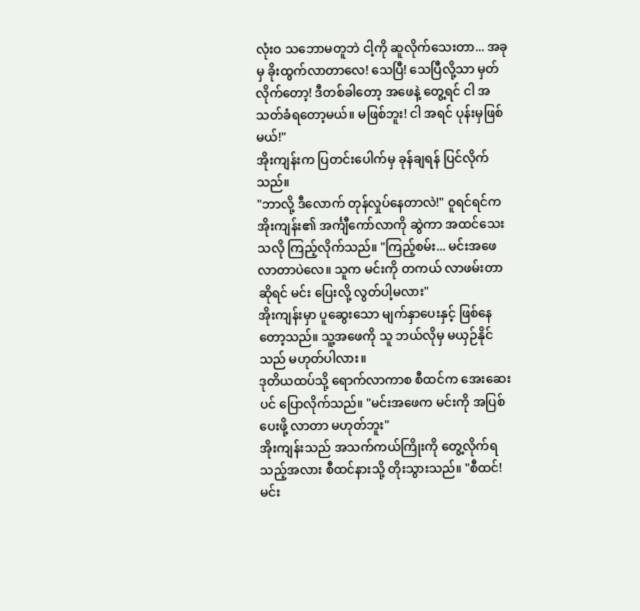လုံးဝ သဘောမတူဘဲ ငါ့ကို ဆူလိုက်သေးတာ... အခုမှ ခိုးထွက်လာတာလေ! သေပြီ! သေပြီလို့သာ မှတ်လိုက်တော့! ဒီတစ်ခါတော့ အဖေနဲ့ တွေ့ရင် ငါ အသတ်ခံရတော့မယ်။ မဖြစ်ဘူး! ငါ အရင် ပုန်းမှဖြစ်မယ်!"
အိုးကျန်းက ပြတင်းပေါက်မှ ခုန်ချရန် ပြင်လိုက်သည်။
"ဘာလို့ ဒီလောက် တုန်လှုပ်နေတာလဲ!" ဝူရင်ရင်က အိုးကျန်း၏ အင်္ကျီကော်လာကို ဆွဲကာ အထင်သေးသလို ကြည့်လိုက်သည်။ "ကြည့်စမ်း... မင်းအဖေ လာတာပဲလေ။ သူက မင်းကို တကယ် လာဖမ်းတာဆိုရင် မင်း ပြေးလို့ လွတ်ပါ့မလား"
အိုးကျန်းမှာ ပူဆွေးသော မျက်နှာပေးနှင့် ဖြစ်နေတော့သည်။ သူ့အဖေကို သူ ဘယ်လိုမှ မယှဉ်နိုင်သည် မဟုတ်ပါလား။
ဒုတိယထပ်သို့ ရောက်လာကာစ စီထင်က အေးဆေးပင် ပြောလိုက်သည်။ "မင်းအဖေက မင်းကို အပြစ်ပေးဖို့ လာတာ မဟုတ်ဘူး"
အိုးကျန်းသည် အသက်ကယ်ကြိုးကို တွေ့လိုက်ရသည့်အလား စီထင်နားသို့ တိုးသွားသည်။ "စီထင်! မင်း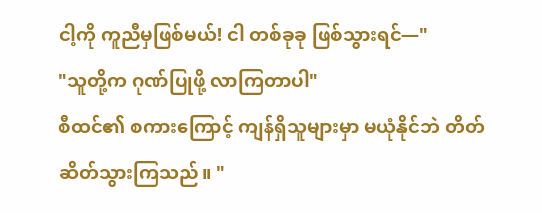ငါ့ကို ကူညီမှဖြစ်မယ်! ငါ တစ်ခုခု ဖြစ်သွားရင်—"
"သူတို့က ဂုဏ်ပြုဖို့ လာကြတာပါ"
စီထင်၏ စကားကြောင့် ကျန်ရှိသူများမှာ မယုံနိုင်ဘဲ တိတ်ဆိတ်သွားကြသည်။ "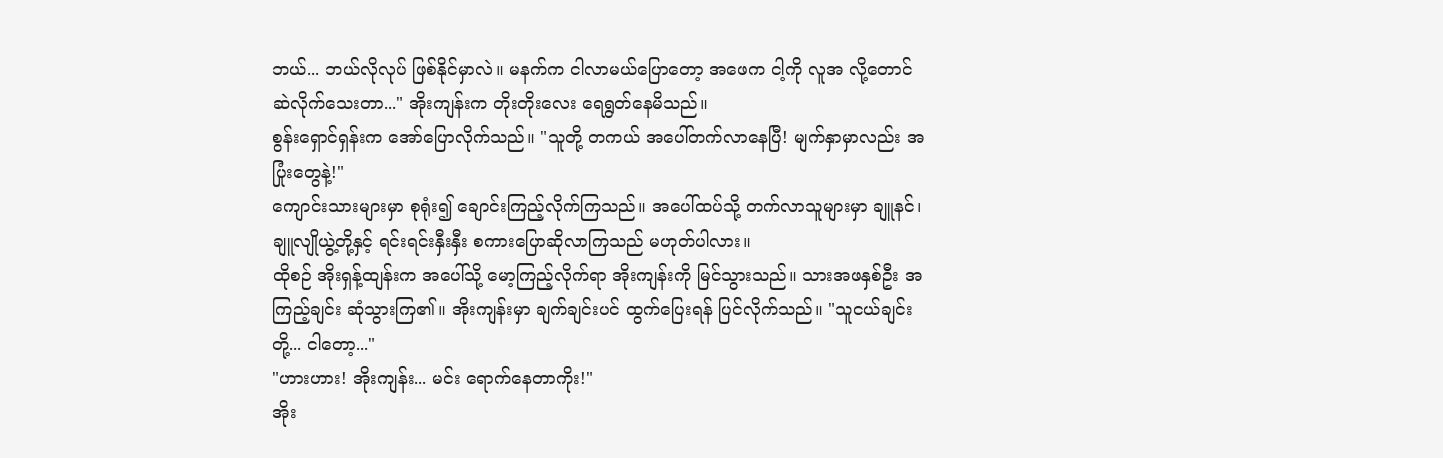ဘယ်... ဘယ်လိုလုပ် ဖြစ်နိုင်မှာလဲ။ မနက်က ငါလာမယ်ပြောတော့ အဖေက ငါ့ကို လူအ လို့တောင် ဆဲလိုက်သေးတာ..." အိုးကျန်းက တိုးတိုးလေး ရေရွတ်နေမိသည်။
စွန်းရှောင်ရှန်းက အော်ပြောလိုက်သည်။ "သူတို့ တကယ် အပေါ်တက်လာနေပြီ! မျက်နှာမှာလည်း အပြုံးတွေနဲ့!"
ကျောင်းသားများမှာ စုရုံး၍ ချောင်းကြည့်လိုက်ကြသည်။ အပေါ်ထပ်သို့ တက်လာသူများမှာ ချူနင်၊ ချူလျိုယွဲ့တို့နှင့် ရင်းရင်းနှီးနှီး စကားပြောဆိုလာကြသည် မဟုတ်ပါလား။
ထိုစဉ် အိုးရှန့်ထျန်းက အပေါ်သို့ မော့ကြည့်လိုက်ရာ အိုးကျန်းကို မြင်သွားသည်။ သားအဖနှစ်ဦး အကြည့်ချင်း ဆုံသွားကြ၏။ အိုးကျန်းမှာ ချက်ချင်းပင် ထွက်ပြေးရန် ပြင်လိုက်သည်။ "သူငယ်ချင်းတို့... ငါတော့..."
"ဟားဟား! အိုးကျန်း... မင်း ရောက်နေတာကိုး!"
အိုး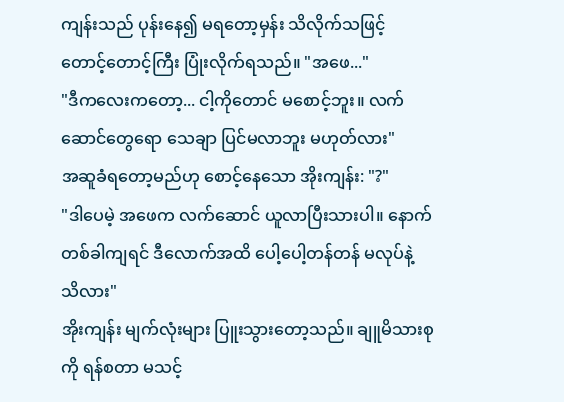ကျန်းသည် ပုန်းနေ၍ မရတော့မှန်း သိလိုက်သဖြင့် တောင့်တောင့်ကြီး ပြုံးလိုက်ရသည်။ "အဖေ..."
"ဒီကလေးကတော့... ငါ့ကိုတောင် မစောင့်ဘူး။ လက်ဆောင်တွေရော သေချာ ပြင်မလာဘူး မဟုတ်လား"
အဆူခံရတော့မည်ဟု စောင့်နေသော အိုးကျန်း: "?"
"ဒါပေမဲ့ အဖေက လက်ဆောင် ယူလာပြီးသားပါ။ နောက်တစ်ခါကျရင် ဒီလောက်အထိ ပေါ့ပေါ့တန်တန် မလုပ်နဲ့ သိလား"
အိုးကျန်း မျက်လုံးများ ပြူးသွားတော့သည်။ ချူမိသားစုကို ရန်စတာ မသင့်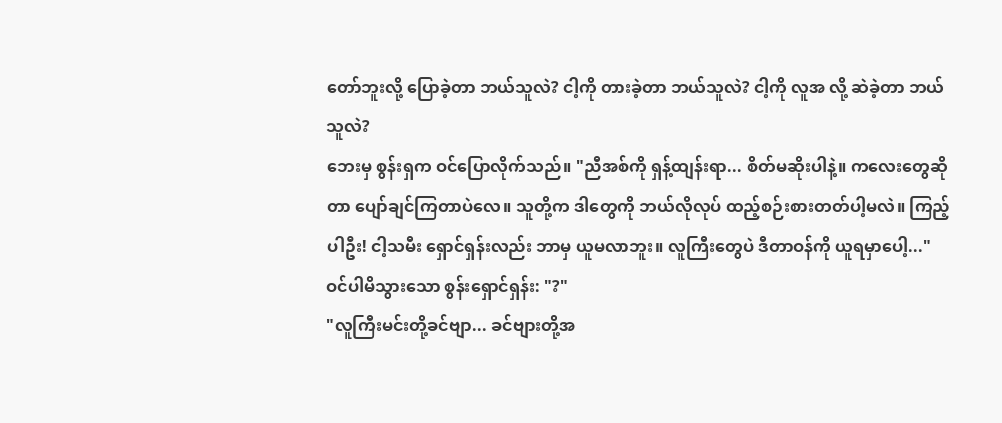တော်ဘူးလို့ ပြောခဲ့တာ ဘယ်သူလဲ? ငါ့ကို တားခဲ့တာ ဘယ်သူလဲ? ငါ့ကို လူအ လို့ ဆဲခဲ့တာ ဘယ်သူလဲ?
ဘေးမှ စွန်းရှက ဝင်ပြောလိုက်သည်။ "ညီအစ်ကို ရှန့်ထျန်းရာ... စိတ်မဆိုးပါနဲ့။ ကလေးတွေဆိုတာ ပျော်ချင်ကြတာပဲလေ။ သူတို့က ဒါတွေကို ဘယ်လိုလုပ် ထည့်စဉ်းစားတတ်ပါ့မလဲ။ ကြည့်ပါဦး! ငါ့သမီး ရှောင်ရှန်းလည်း ဘာမှ ယူမလာဘူး။ လူကြီးတွေပဲ ဒီတာဝန်ကို ယူရမှာပေါ့..."
ဝင်ပါမိသွားသော စွန်းရှောင်ရှန်း: "?"
"လူကြီးမင်းတို့ခင်ဗျာ... ခင်ဗျားတို့အ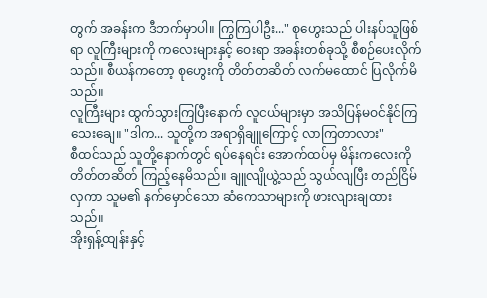တွက် အခန်းက ဒီဘက်မှာပါ။ ကြွကြပါဦး..." စုဟွေးသည် ပါးနပ်သူဖြစ်ရာ လူကြီးများကို ကလေးများနှင့် ဝေးရာ အခန်းတစ်ခုသို့ စီစဉ်ပေးလိုက်သည်။ စီယန်ကတော့ စုဟွေးကို တိတ်တဆိတ် လက်မထောင် ပြလိုက်မိသည်။
လူကြီးများ ထွက်သွားကြပြီးနောက် လူငယ်များမှာ အသိပြန်မဝင်နိုင်ကြသေးချေ။ "ဒါက... သူတို့က အရာရှိချူကြောင့် လာကြတာလား"
စီထင်သည် သူတို့နောက်တွင် ရပ်နေရင်း အောက်ထပ်မှ မိန်းကလေးကို တိတ်တဆိတ် ကြည့်နေမိသည်။ ချူလျိုယွဲ့သည် သွယ်လျပြီး တည်ငြိမ်လှကာ သူမ၏ နက်မှောင်သော ဆံကေသာများကို ဖားလျားချထားသည်။
အိုးရှန့်ထျန်းနှင့်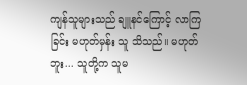ကျန်သူများသည် ချူနင်ကြောင့် လာကြခြင်း မဟုတ်မှန်း သူ သိသည်။ မဟုတ်ဘူး... သူတို့က သူမ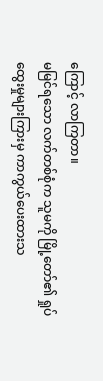ကြောင့် လာကြတာ။
မမြင်ရသော လက်တစ်စုံက သူမကို မြို့တော်၏ ရှုပ်ထွေးမှုများကြားမှ ကာကွယ်ပေးထားသ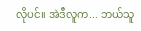လိုပင်။ အဲဒီလူက... ဘယ်သူ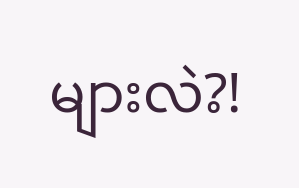များလဲ?!